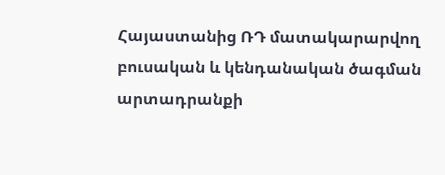Հայաստանից ՌԴ մատակարարվող բուսական և կենդանական ծագման արտադրանքի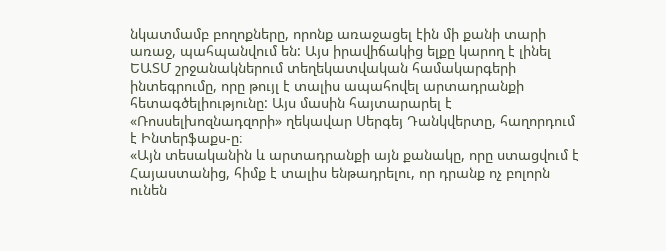նկատմամբ բողոքները, որոնք առաջացել էին մի քանի տարի առաջ, պահպանվում են: Այս իրավիճակից ելքը կարող է լինել ԵԱՏՄ շրջանակներում տեղեկատվական համակարգերի ինտեգրումը, որը թույլ է տալիս ապահովել արտադրանքի հետագծելիությունը: Այս մասին հայտարարել է «Ռոսսելխոզնադզորի» ղեկավար Սերգեյ Դանկվերտը, հաղորդում է Ինտերֆաքս-ը։
«Այն տեսականին և արտադրանքի այն քանակը, որը ստացվում է Հայաստանից, հիմք է տալիս ենթադրելու, որ դրանք ոչ բոլորն ունեն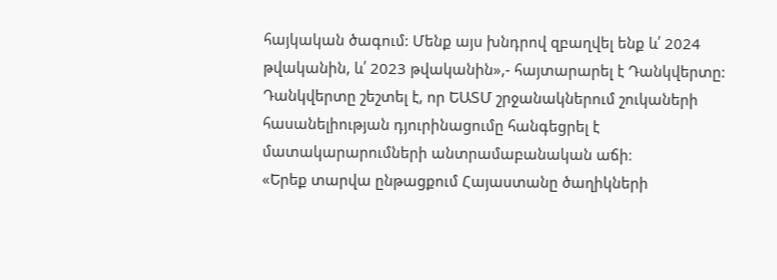հայկական ծագում: Մենք այս խնդրով զբաղվել ենք և՛ 2024 թվականին, և՛ 2023 թվականին»,- հայտարարել է Դանկվերտը:
Դանկվերտը շեշտել է, որ ԵԱՏՄ շրջանակներում շուկաների հասանելիության դյուրինացումը հանգեցրել է մատակարարումների անտրամաբանական աճի։
«Երեք տարվա ընթացքում Հայաստանը ծաղիկների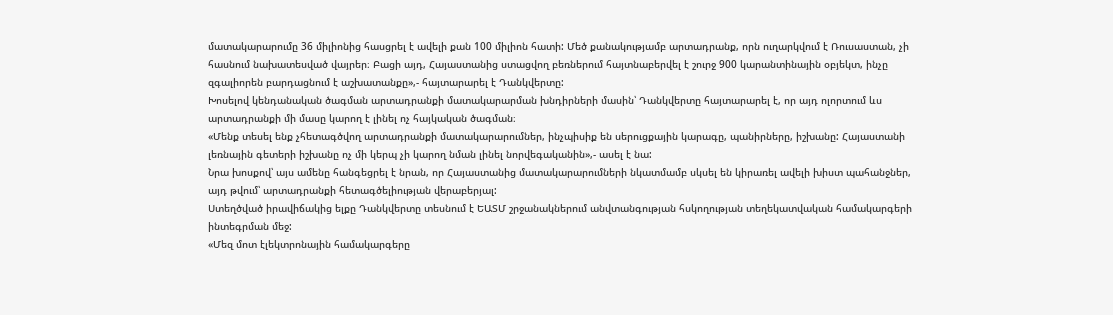մատակարարումը 36 միլիոնից հասցրել է ավելի քան 100 միլիոն հատի: Մեծ քանակությամբ արտադրանք, որն ուղարկվում է Ռուսաստան, չի հասնում նախատեսված վայրեր։ Բացի այդ, Հայաստանից ստացվող բեռներում հայտնաբերվել է շուրջ 900 կարանտինային օբյեկտ, ինչը զգալիորեն բարդացնում է աշխատանքը»,- հայտարարել է Դանկվերտը:
Խոսելով կենդանական ծագման արտադրանքի մատակարարման խնդիրների մասին՝ Դանկվերտը հայտարարել է, որ այդ ոլորտում ևս արտադրանքի մի մասը կարող է լինել ոչ հայկական ծագման։
«Մենք տեսել ենք չհետագծվող արտադրանքի մատակարարումներ, ինչպիսիք են սերուցքային կարագը, պանիրները, իշխանը: Հայաստանի լեռնային գետերի իշխանը ոչ մի կերպ չի կարող նման լինել նորվեգականին»,- ասել է նա:
Նրա խոսքով՝ այս ամենը հանգեցրել է նրան, որ Հայաստանից մատակարարումների նկատմամբ սկսել են կիրառել ավելի խիստ պահանջներ, այդ թվում՝ արտադրանքի հետագծելիության վերաբերյալ:
Ստեղծված իրավիճակից ելքը Դանկվերտը տեսնում է ԵԱՏՄ շրջանակներում անվտանգության հսկողության տեղեկատվական համակարգերի ինտեգրման մեջ:
«Մեզ մոտ էլեկտրոնային համակարգերը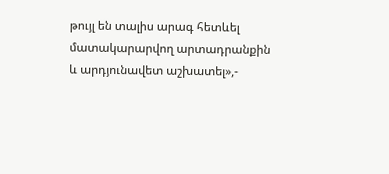թույլ են տալիս արագ հետևել մատակարարվող արտադրանքին և արդյունավետ աշխատել»,-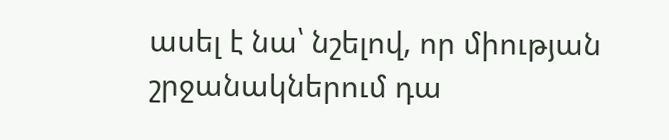ասել է նա՝ նշելով, որ միության շրջանակներում դա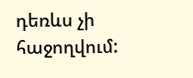դեռևս չի հաջողվում: